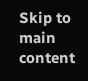Skip to main content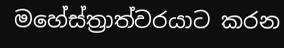මහේස්ත්‍රාත්වරයාට කරන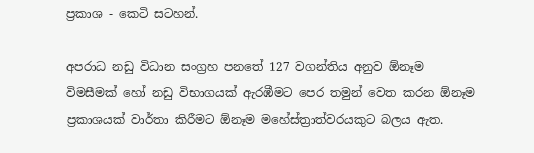ප්‍රකාශ - කෙටි සටහන්.

අපරාධ නඩු විධාන සංග්‍රහ පනතේ 127 වගන්තිය අනුව ඕනෑම විමසීමක් හෝ නඩු විභාගයක් ඇරඹීමට පෙර තමුන් වෙත කරන ඕනෑම ප්‍රකාශයක් වාර්තා කිරීමට ඕනෑම මහේස්ත්‍රාත්වරයකුට බලය ඇත.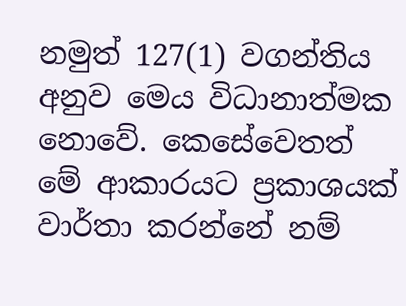නමුත් 127(1) වගන්තිය අනුව මෙය විධානාත්මක නොවේ. කෙසේවෙතත් මේ ආකාරයට ප්‍රකාශයක් වාර්තා කරන්නේ නම්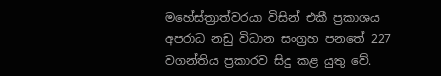මහේස්ත්‍රාත්වරයා විසින් එකී ප්‍රකාශය අපරාධ නඩු විධාන සංග්‍රහ පනතේ 227 වගන්තිය ප්‍රකාරව සිදු කළ යුතු වේ.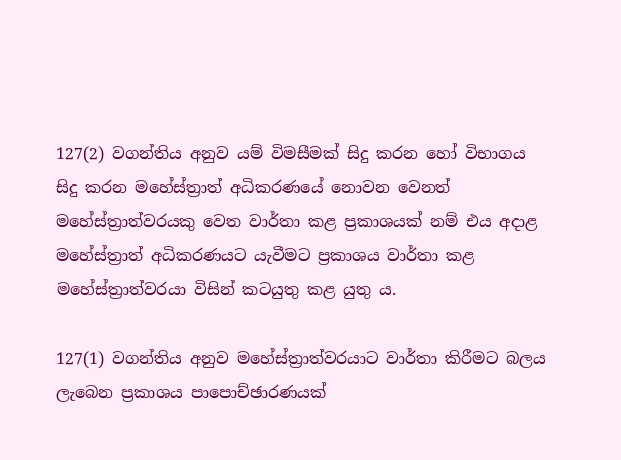127(2) වගන්තිය අනුව යම් විමසීමක් සිදු කරන හෝ විභාගය සිදු කරන මහේස්ත්‍රාත් අධිකරණයේ නොවන වෙනත් මහේස්ත්‍රාත්වරයකු වෙත වාර්තා කළ ප්‍රකාශයක් නම් එය අදාළ මහේස්ත්‍රාත් අධිකරණයට යැවීමට ප්‍රකාශය වාර්තා කළ මහේස්ත්‍රාත්වරයා විසින් කටයුතු කළ යුතු ය.

127(1) වගන්තිය අනුව මහේස්ත්‍රාත්වරයාට වාර්තා කිරීමට බලය ලැබෙන ප්‍රකාශය පාපොච්ඡාරණයක්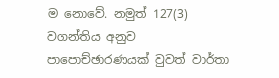ම නොවේ. නමුත් 127(3) වගන්තිය අනුව පාපොච්ඡාරණයක් වුවත් වාර්තා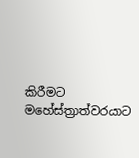කිරීමට මහේස්ත්‍රාත්වරයාට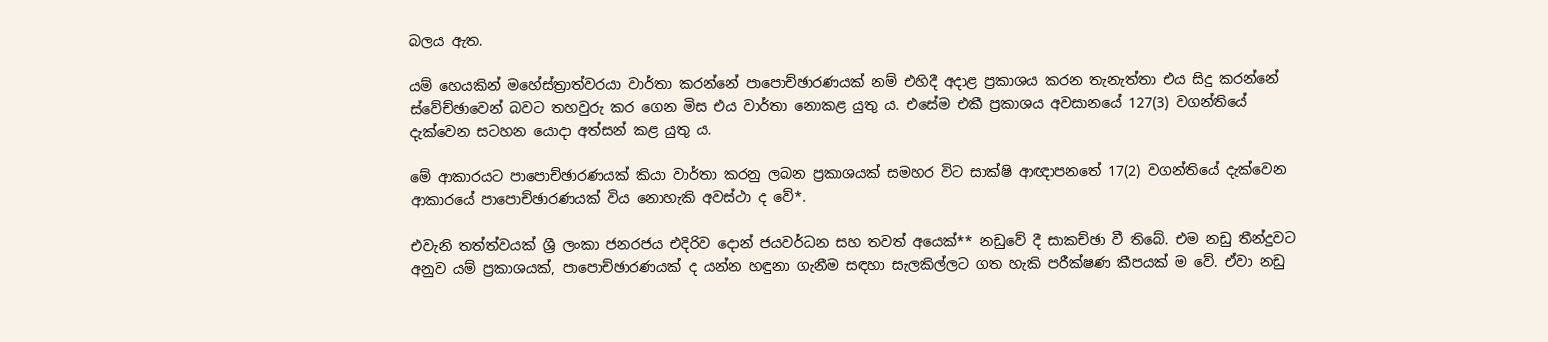බලය ඇත.

යම් හෙයකින් මහේස්ත්‍රාත්වරයා වාර්තා කරන්නේ පාපොච්ඡාරණයක් නම් එහිදී අදාළ ප්‍රකාශය කරන තැනැත්තා එය සිදු කරන්නේ ස්වේච්ඡාවෙන් බවට තහවුරු කර ගෙන මිස එය වාර්තා නොකළ යුතු ය. එසේම එකී ප්‍රකාශය අවසානයේ 127(3) වගන්තියේ දැක්වෙන සටහන යොදා අත්සන් කළ යුතු ය.

මේ ආකාරයට පාපොච්ඡාරණයක් කියා වාර්තා කරනු ලබන ප්‍රකාශයක් සමහර විට සාක්ෂි ආඥාපනතේ 17(2) වගන්තියේ දැක්වෙන ආකාරයේ පාපොච්ඡාරණයක් විය නොහැකි අවස්ථා ද වේ*.

එවැනි තත්ත්වයක් ශ්‍රී ලංකා ජනරජය එදිරිව දොන් ජයවර්ධන සහ තවත් අයෙක්** නඩුවේ දී සාකච්ඡා වී තිබේ. එම නඩු තීන්දුවට අනුව යම් ප්‍රකාශයක්, පාපොච්ඡාරණයක් ද යන්න හඳුනා ගැනීම සඳහා සැලකිල්ලට ගත හැකි පරීක්ෂණ කීපයක් ම වේ. ඒවා නඩු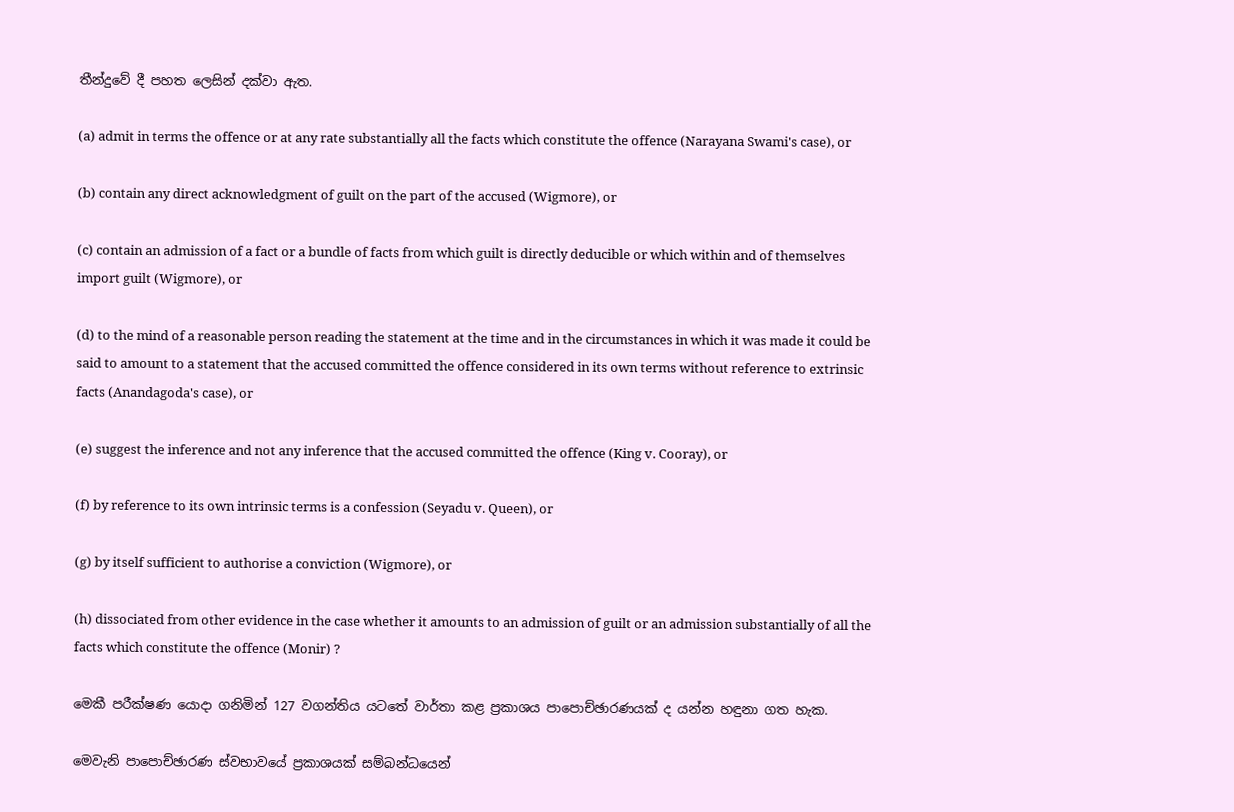තීන්දුවේ දී පහත ලෙසින් දක්වා ඇත.

(a) admit in terms the offence or at any rate substantially all the facts which constitute the offence (Narayana Swami's case), or

(b) contain any direct acknowledgment of guilt on the part of the accused (Wigmore), or

(c) contain an admission of a fact or a bundle of facts from which guilt is directly deducible or which within and of themselves import guilt (Wigmore), or

(d) to the mind of a reasonable person reading the statement at the time and in the circumstances in which it was made it could be said to amount to a statement that the accused committed the offence considered in its own terms without reference to extrinsic facts (Anandagoda's case), or

(e) suggest the inference and not any inference that the accused committed the offence (King v. Cooray), or

(f) by reference to its own intrinsic terms is a confession (Seyadu v. Queen), or

(g) by itself sufficient to authorise a conviction (Wigmore), or

(h) dissociated from other evidence in the case whether it amounts to an admission of guilt or an admission substantially of all the facts which constitute the offence (Monir) ?

මෙකී පරීක්ෂණ යොදා ගනිමින් 127 වගන්තිය යටතේ වාර්තා කළ ප්‍රකාශය පාපොච්ඡාරණයක් ද යන්න හඳුනා ගත හැක.

මෙවැනි පාපොච්ඡාරණ ස්වභාවයේ ප්‍රකාශයක් සම්බන්ධයෙන්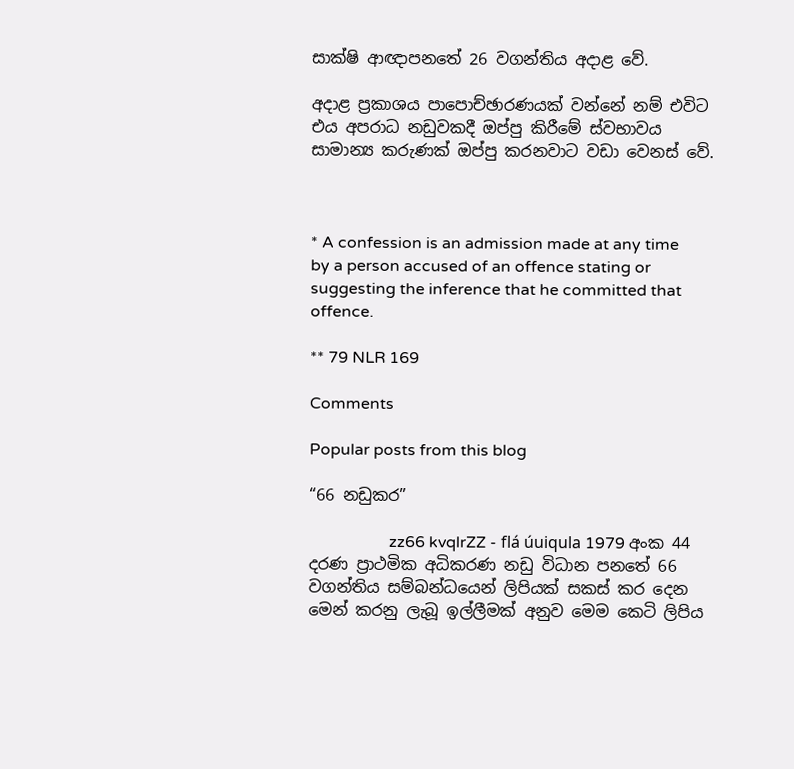සාක්ෂි ආඥාපනතේ 26 වගන්තිය අදාළ වේ.

අදාළ ප්‍රකාශය පාපොච්ඡාරණයක් වන්නේ නම් එවිට එය අපරාධ නඩුවකදී ඔප්පු කිරීමේ ස්වභාවය සාමාන්‍ය කරුණක් ඔප්පු කරනවාට වඩා වෙනස් වේ.



* A confession is an admission made at any time by a person accused of an offence stating or suggesting the inference that he committed that offence.

** 79 NLR 169

Comments

Popular posts from this blog

“66 නඩුකර”

                    zz66 kvqlrZZ - flá úuiqula 1979 අංක 44 දරණ ප්‍රාථමික අධිකරණ නඩු විධාන පනතේ 66 වගන්තිය සම්බන්ධයෙන් ලිපියක් සකස් කර දෙන මෙන් කරනු ලැබූ ඉල්ලීමක් අනුව මෙම කෙටි ලිපිය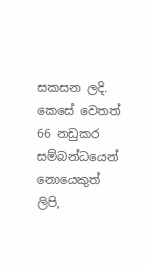සකසන ලදි. කෙසේ වෙතත් 66 නඩුකර සම්බන්ධයෙන් නොයෙකුත් ලිපි,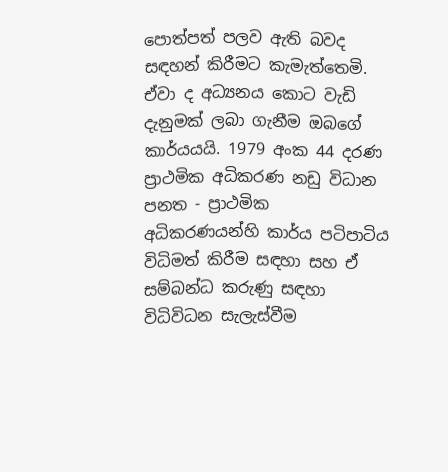පොත්පත් පලව ඇති බවද සඳහන් කිරීමට කැමැත්තෙමි. ඒවා ද අධ්‍යනය කොට වැඩි දැනුමක් ලබා ගැනීම ඔබගේ කාර්යයයි. 1979 අංක 44 දරණ ප්‍රාථමික අධිකරණ නඩු විධාන පනත - ප්‍රාථමික අධිකරණයන්හි කාර්ය පටිපාටිය විධිමත් කිරීම සඳහා සහ ඒ සම්බන්ධ කරුණු සඳහා විධිවිධන සැලැස්වීම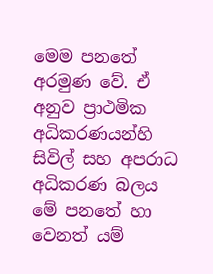මෙම පනතේ අරමුණ වේ. ඒ අනුව ප්‍රාථමික අධිකරණයන්හි සිවිල් සහ අපරාධ අධිකරණ බලය මේ පනතේ හා වෙනත් යම්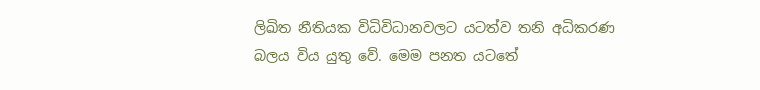ලිඛිත නීතියක විධිවිධානවලට යටත්ව තනි අධිකරණ බලය විය යුතු වේ. මෙම පනත යටතේ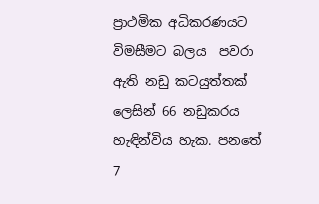ප්‍රාථමික අධිකරණයට විමසීමට බලය  පවරා ඇති නඩු කටයුත්තක් ලෙසින් 66 නඩුකරය හැඳින්විය හැක. පනතේ 7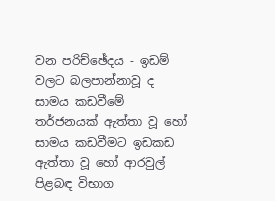වන පරිච්ඡේදය - ඉඩම් වලට බලපාන්නාවූ ද සාමය කඩවීමේ තර්ජනයක් ඇත්තා වූ හෝ සාමය කඩවීමට ඉඩකඩ ඇත්තා වූ හෝ ආරවුල් පිළබඳ විභාග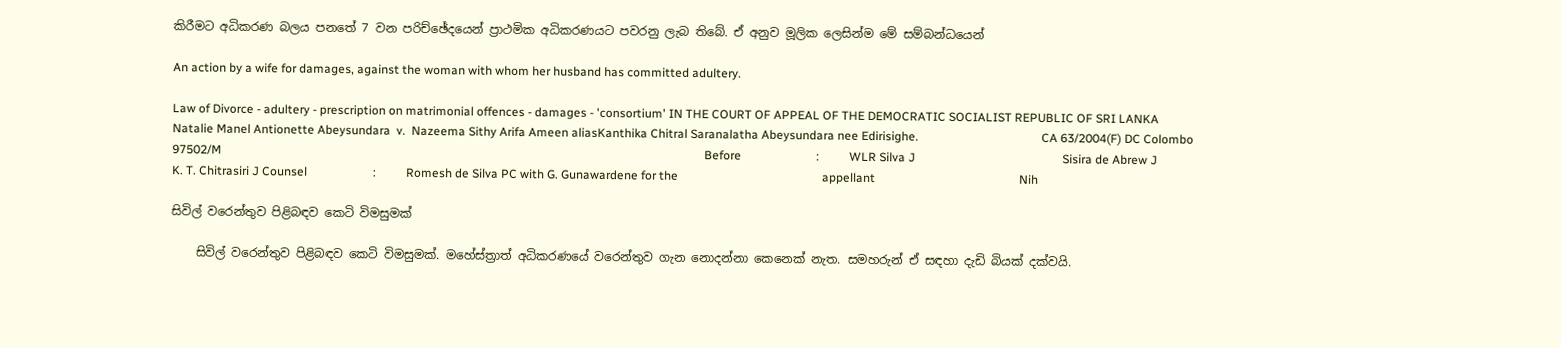කිරීමට අධිකරණ බලය පනතේ 7 වන පරිච්ඡේදයෙන් ප්‍රාථමික අධිකරණයට පවරනු ලැබ තිබේ. ඒ අනුව මූලික ලෙසින්ම මේ සම්බන්ධයෙන්

An action by a wife for damages, against the woman with whom her husband has committed adultery.

Law of Divorce - adultery - prescription on matrimonial offences - damages - 'consortium' IN THE COURT OF APPEAL OF THE DEMOCRATIC SOCIALIST REPUBLIC OF SRI LANKA                                                 Natalie Manel Antionette Abeysundara  v.  Nazeema Sithy Arifa Ameen aliasKanthika Chitral Saranalatha Abeysundara nee Edirisighe.                                         CA 63/2004(F) DC Colombo 97502/M                                                                                                                                                                 Before                         :          WLR Silva J                                                 Sisira de Abrew J                                                 K. T. Chitrasiri J Counsel                      :          Romesh de Silva PC with G. Gunawardene for the                                                appellant                                                Nih

සිවිල් වරෙන්තුව පිළිබඳව කෙටි විමසුමක්

    සිවිල් වරෙන්තුව පිළිබඳව කෙටි විමසුමක්. මහේස්ත්‍රාත් අධිකරණයේ වරෙන්තුව ගැන නොදන්නා කෙනෙක් නැත. සමහරුන් ඒ සඳහා දැඩි බියක් දක්වයි.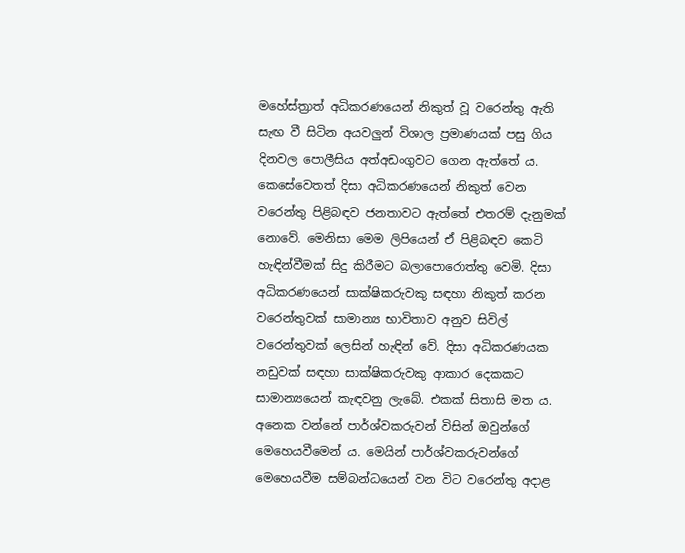මහේස්ත්‍රාත් අධිකරණයෙන් නිකුත් වූ වරෙන්තු ඇති සැඟ වී සිටින අයවලුන් විශාල ප්‍රමාණයක් පසු ගිය දිනවල පොලීසිය අත්අඩංගුවට ගෙන ඇත්තේ ය. කෙසේවෙතත් දිසා අධිකරණයෙන් නිකුත් වෙන වරෙන්තු පිළිබඳව ජනතාවට ඇත්තේ එතරම් දැනුමක් නොවේ. මෙනිසා මෙම ලිපියෙන් ඒ පිළිබඳව කෙටි හැඳින්වීමක් සිදු කිරීමට බලාපොරොත්තු වෙමි. දිසා අධිකරණයෙන් සාක්ෂිකරුවකු සඳහා නිකුත් කරන වරෙන්තුවක් සාමාන්‍ය භාවිතාව අනුව සිවිල් වරෙන්තුවක් ලෙසින් හැඳින් වේ. දිසා අධිකරණයක නඩුවක් සඳහා සාක්ෂිකරුවකු ආකාර දෙකකට සාමාන්‍යයෙන් කැඳවනු ලැබේ. එකක් සිතාසි මත ය. අනෙක වන්නේ පාර්ශ්වකරුවන් විසින් ඔවුන්ගේ මෙහෙයවීමෙන් ය. මෙයින් පාර්ශ්වකරුවන්ගේ මෙහෙයවීම සම්බන්ධයෙන් වන විට වරෙන්තු අදාළ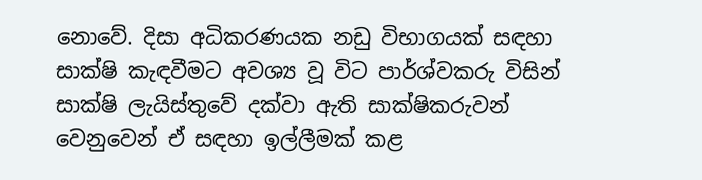නොවේ. දිසා අධිකරණයක නඩු විභාගයක් සඳහා සාක්ෂි කැඳවීමට අවශ්‍ය වූ විට පාර්ශ්වකරු විසින් සාක්ෂි ලැයිස්තුවේ දක්වා ඇති සාක්ෂිකරුවන් වෙනුවෙන් ඒ සඳහා ඉල්ලීමක් කළ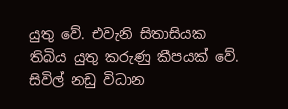යුතු වේ. එවැනි සිතාසියක තිබිය යුතු කරුණු කීපයක් වේ. සිවිල් නඩු විධාන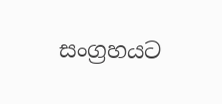සංග්‍රහයට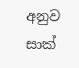අනුව සාක්